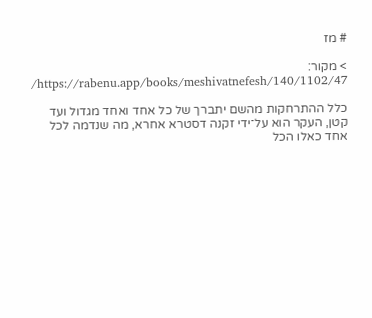# מז

> מקור: https://rabenu.app/books/meshivatnefesh/140/1102/47/

כלל ההתרחקות מהשם יתברך של כל אחד ואחד מגדול ועד קטן, העקר הוא על־ידי זקנה דסטרא אחרא, מה שנדמה לכל אחד כאלו הכל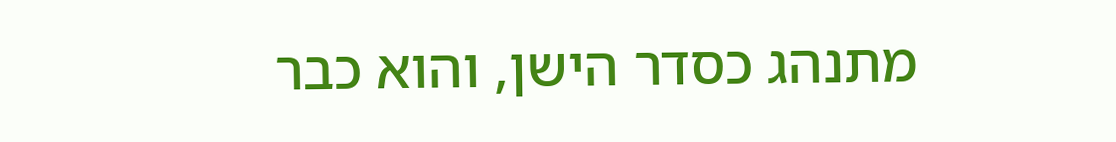מתנהג כסדר הישן, והוא כבר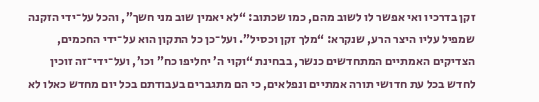זקן בדרכיו ואי אפשר לו לשוב מהם, כמו שכתוב: “לא יאמין שוב מני חשך”, והכל על־ידי הזקנה שמפיל עליו היצר הרע, שנקרא: “מלך זקן וכסיל”. ועל־כן כל התקון הוא על־ידי החכמים, הצדיקים האמתיים המתחדשים כנשר, בבחינת “וקוי ה’ יחליפו כח” וכו’, ועל־ידי־זה זוכין לחדש בכל עת חדושי תורה אמתיים ונפלאים, כי הם מתגברים בעבודתם בכל יום מחדש כאלו לא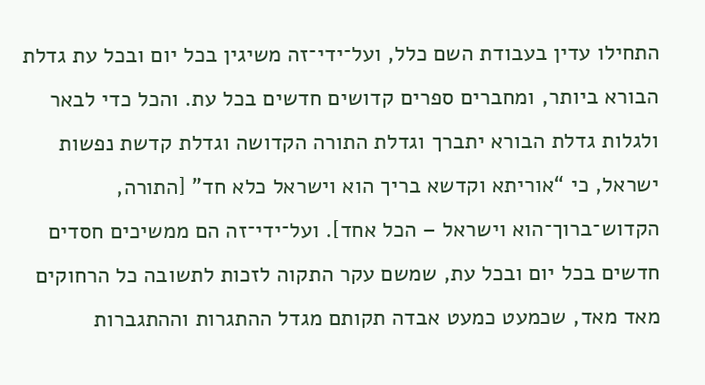התחילו עדין בעבודת השם כלל, ועל־ידי־זה משיגין בכל יום ובכל עת גדלת הבורא ביותר, ומחברים ספרים קדושים חדשים בכל עת. והכל כדי לבאר ולגלות גדלת הבורא יתברך וגדלת התורה הקדושה וגדלת קדשת נפשות ישראל, כי “אוריתא וקדשא בריך הוא וישראל כלא חד” [התורה, הקדוש־ברוך־הוא וישראל – הכל אחד]. ועל־ידי־זה הם ממשיכים חסדים חדשים בכל יום ובכל עת, שמשם עקר התקוה לזכות לתשובה כל הרחוקים מאד מאד, שכמעט כמעט אבדה תקותם מגדל ההתגרות וההתגברות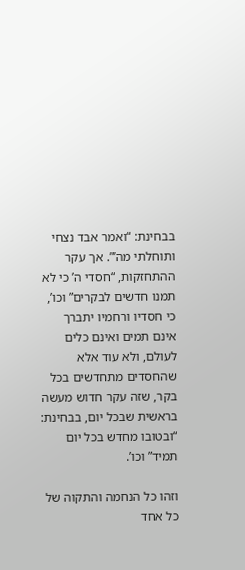בבחינת: “ואמר אבד נצחי ותוחלתי מה’”. אך עקר ההתחזקות, “חסדי ה’ כי לא תמנו חדשים לבקרים” וכו’, כי חסדיו ורחמיו יתברך אינם תמים ואינם כלים לעולם, ולא עוד אלא שהחסדים מתחדשים בכל בקר, שזה עקר חדוש מעשה בראשית שבכל יום, בבחינת: “ובטובו מחדש בכל יום תמיד” וכו’.

וזהו כל הנחמה והתקוה של כל אחד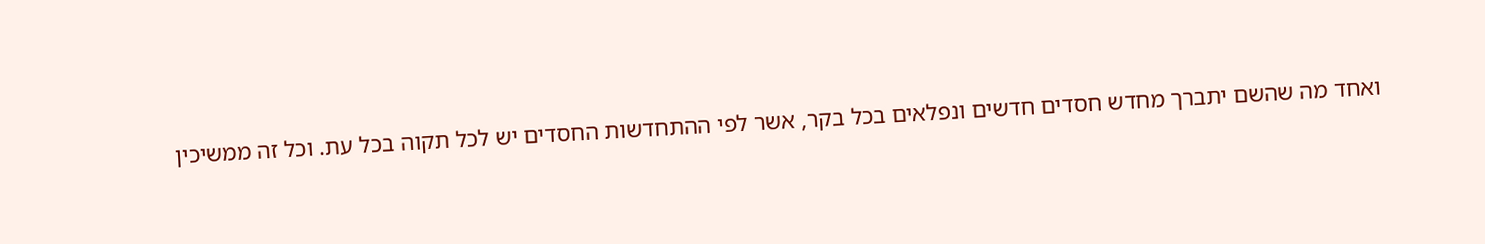ואחד מה שהשם יתברך מחדש חסדים חדשים ונפלאים בכל בקר, אשר לפי ההתחדשות החסדים יש לכל תקוה בכל עת. וכל זה ממשיכין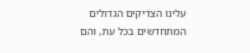עלינו הצדיקים הגדולים המתחדשים בכל עת, והם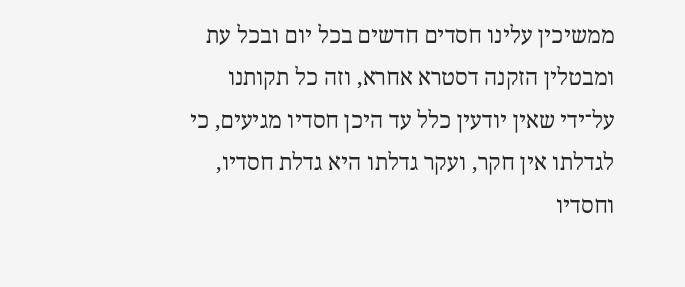ממשיכין עלינו חסדים חדשים בכל יום ובכל עת ומבטלין הזקנה דסטרא אחרא, וזה כל תקותנו על־ידי שאין יודעין כלל עד היכן חסדיו מגיעים, כי לגדלתו אין חקר, ועקר גדלתו היא גדלת חסדיו, וחסדיו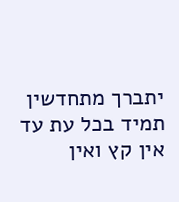יתברך מתחדשין תמיד בכל עת עד אין קץ ואין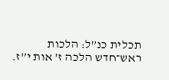תכלית כנ”ל: הלכות ראש־חדש הלכה ז’ אות י”ז.